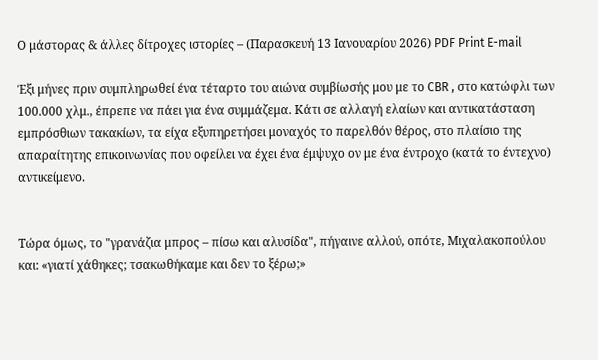Ο μάστορας & άλλες δίτροχες ιστορίες – (Παρασκευή 13 Ιανουαρίου 2026) PDF Print E-mail

Έξι μήνες πριν συμπληρωθεί ένα τέταρτο του αιώνα συμβίωσής μου με το CBR , στο κατώφλι των 100.000 χλμ., έπρεπε να πάει για ένα συμμάζεμα. Κάτι σε αλλαγή ελαίων και αντικατάσταση εμπρόσθιων τακακίων, τα είχα εξυπηρετήσει μοναχός το παρελθόν θέρος, στο πλαίσιο της απαραίτητης επικοινωνίας που οφείλει να έχει ένα έμψυχο ον με ένα έντροχο (κατά το έντεχνο) αντικείμενο.


Τώρα όμως, το "γρανάζια μπρος – πίσω και αλυσίδα", πήγαινε αλλού, οπότε, Μιχαλακοπούλου και: «γιατί χάθηκες; τσακωθήκαμε και δεν το ξέρω;»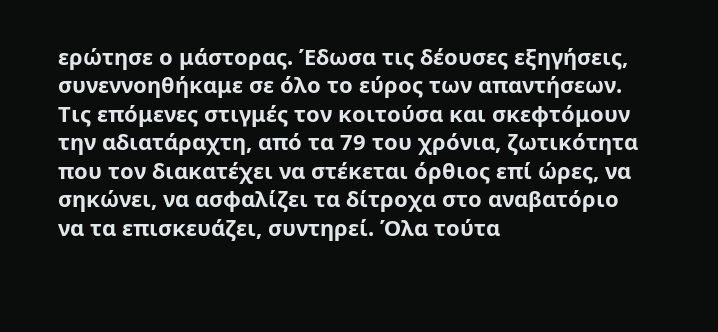ερώτησε ο μάστορας. Έδωσα τις δέουσες εξηγήσεις, συνεννοηθήκαμε σε όλο το εύρος των απαντήσεων. Τις επόμενες στιγμές τον κοιτούσα και σκεφτόμουν την αδιατάραχτη, από τα 79 του χρόνια, ζωτικότητα που τον διακατέχει να στέκεται όρθιος επί ώρες, να σηκώνει, να ασφαλίζει τα δίτροχα στο αναβατόριο να τα επισκευάζει, συντηρεί. Όλα τούτα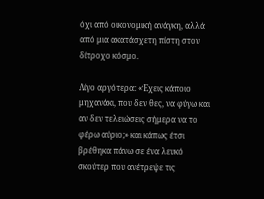όχι από οικονομική ανάγκη, αλλά από μια ακατάσχετη πίστη στον δίτροχο κόσμο.

Λίγο αργότερα: «Έχεις κάποιο μηχανάκι, που δεν θες, να φύγω και αν δεν τελειώσεις σήμερα να το φέρω αύριο;» και κάπως έτσι βρέθηκα πάνω σε ένα λευκό σκούτερ που ανέτρεψε τις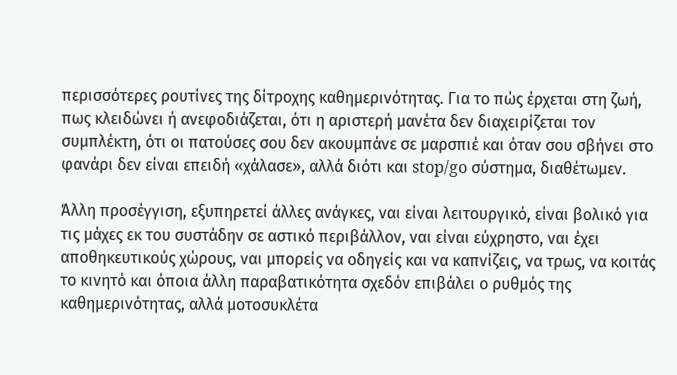περισσότερες ρουτίνες της δίτροχης καθημερινότητας. Για το πώς έρχεται στη ζωή, πως κλειδώνει ή ανεφοδιάζεται, ότι η αριστερή μανέτα δεν διαχειρίζεται τον συμπλέκτη, ότι οι πατούσες σου δεν ακουμπάνε σε μαρσπιέ και όταν σου σβήνει στο φανάρι δεν είναι επειδή «χάλασε», αλλά διότι και stop/go σύστημα, διαθέτωμεν.

Άλλη προσέγγιση, εξυπηρετεί άλλες ανάγκες, ναι είναι λειτουργικό, είναι βολικό για τις μάχες εκ του συστάδην σε αστικό περιβάλλον, ναι είναι εύχρηστο, ναι έχει αποθηκευτικούς χώρους, ναι μπορείς να οδηγείς και να καπνίζεις, να τρως, να κοιτάς το κινητό και όποια άλλη παραβατικότητα σχεδόν επιβάλει ο ρυθμός της καθημερινότητας, αλλά μοτοσυκλέτα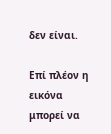δεν είναι.

Επί πλέον η εικόνα μπορεί να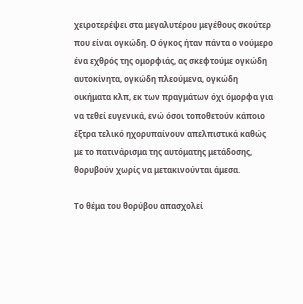χειροτερέψει στα μεγαλυτέρου μεγέθους σκούτερ που είναι ογκώδη. Ο όγκος ήταν πάντα ο νούμερο ένα εχθρός της ομορφιάς, ας σκεφτούμε ογκώδη αυτοκίνητα, ογκώδη πλεούμενα, ογκώδη οικήματα κλπ, εκ των πραγμάτων όχι όμορφα για να τεθεί ευγενικά, ενώ όσοι τοποθετούν κάποιο έξτρα τελικό ηχορυπαίνουν απελπιστικά καθώς με το πατινάρισμα της αυτόματης μετάδοσης, θορυβούν χωρίς να μετακινούνται άμεσα.

Το θέμα του θορύβου απασχολεί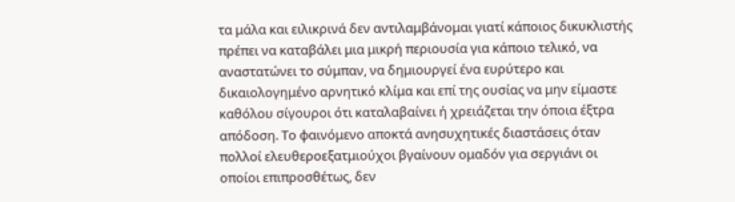τα μάλα και ειλικρινά δεν αντιλαμβάνομαι γιατί κάποιος δικυκλιστής πρέπει να καταβάλει μια μικρή περιουσία για κάποιο τελικό, να αναστατώνει το σύμπαν, να δημιουργεί ένα ευρύτερο και δικαιολογημένο αρνητικό κλίμα και επί της ουσίας να μην είμαστε καθόλου σίγουροι ότι καταλαβαίνει ή χρειάζεται την όποια έξτρα απόδοση. Το φαινόμενο αποκτά ανησυχητικές διαστάσεις όταν πολλοί ελευθεροεξατμιούχοι βγαίνουν ομαδόν για σεργιάνι οι οποίοι επιπροσθέτως, δεν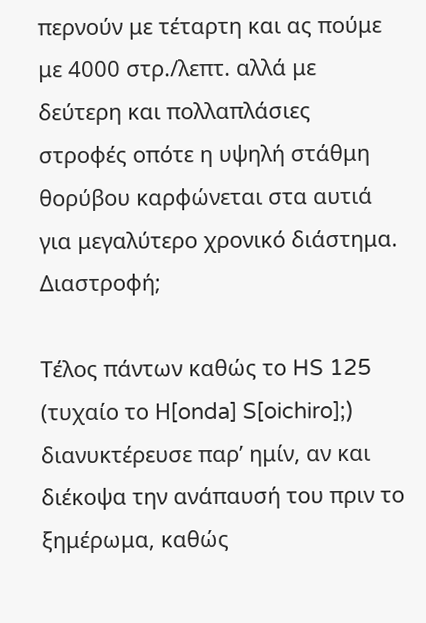περνούν με τέταρτη και ας πούμε με 4000 στρ./λεπτ. αλλά με δεύτερη και πολλαπλάσιες στροφές οπότε η υψηλή στάθμη θορύβου καρφώνεται στα αυτιά για μεγαλύτερο χρονικό διάστημα. Διαστροφή;

Τέλος πάντων καθώς το HS 125 (τυχαίο το Η[onda] S[oichiro];) διανυκτέρευσε παρ’ ημίν, αν και διέκοψα την ανάπαυσή του πριν το ξημέρωμα, καθώς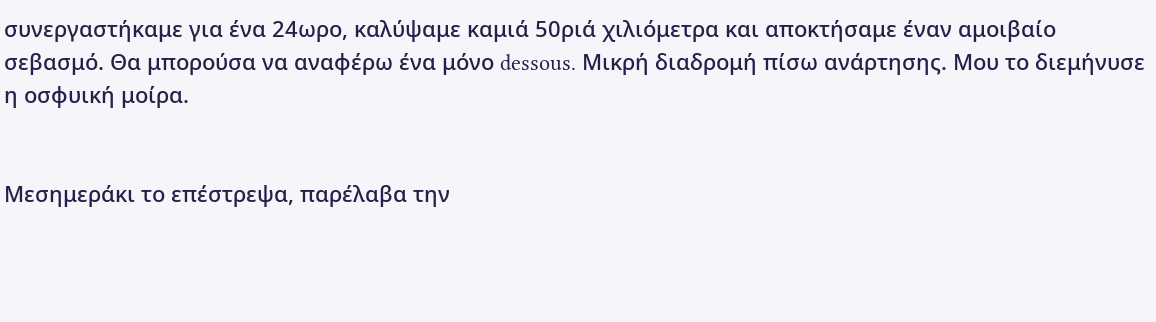συνεργαστήκαμε για ένα 24ωρο, καλύψαμε καμιά 50ριά χιλιόμετρα και αποκτήσαμε έναν αμοιβαίο σεβασμό. Θα μπορούσα να αναφέρω ένα μόνο dessous. Μικρή διαδρομή πίσω ανάρτησης. Μου το διεμήνυσε η οσφυική μοίρα.


Μεσημεράκι το επέστρεψα, παρέλαβα την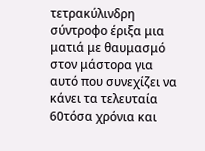τετρακύλινδρη σύντροφο έριξα μια ματιά με θαυμασμό στον μάστορα για αυτό που συνεχίζει να κάνει τα τελευταία 60τόσα χρόνια και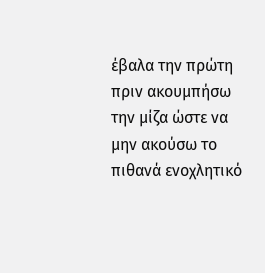έβαλα την πρώτη πριν ακουμπήσω την μίζα ώστε να μην ακούσω το πιθανά ενοχλητικό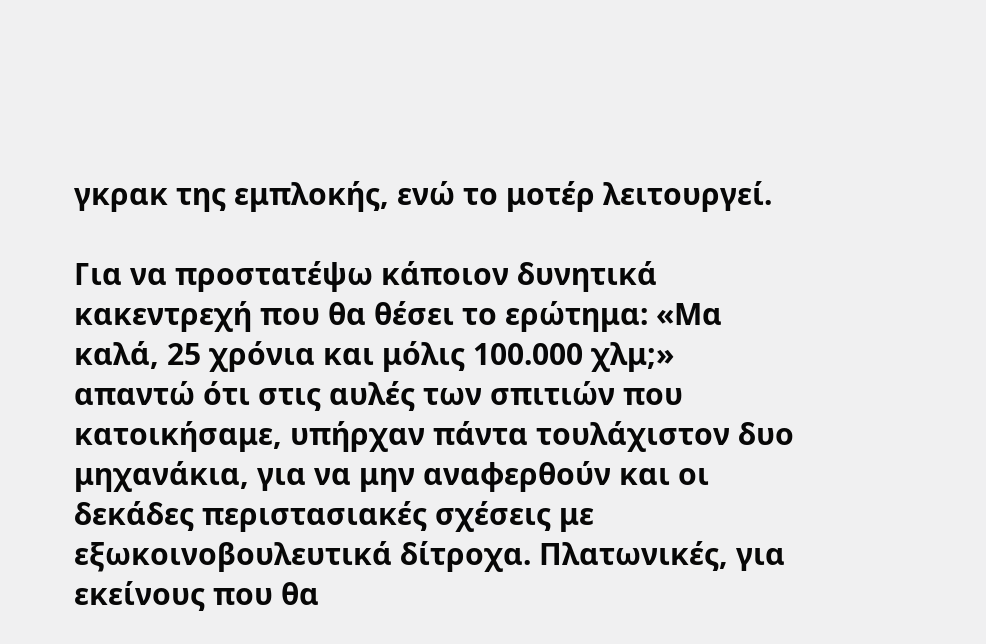γκρακ της εμπλοκής, ενώ το μοτέρ λειτουργεί.

Για να προστατέψω κάποιον δυνητικά κακεντρεχή που θα θέσει το ερώτημα: «Μα καλά, 25 χρόνια και μόλις 100.000 χλμ;» απαντώ ότι στις αυλές των σπιτιών που κατοικήσαμε, υπήρχαν πάντα τουλάχιστον δυο μηχανάκια, για να μην αναφερθούν και οι δεκάδες περιστασιακές σχέσεις με εξωκοινοβουλευτικά δίτροχα. Πλατωνικές, για εκείνους που θα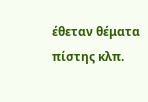έθεταν θέματα πίστης κλπ.